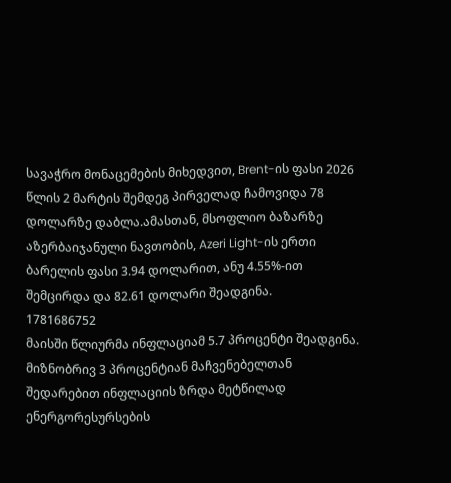სავაჭრო მონაცემების მიხედვით, Brent-ის ფასი 2026 წლის 2 მარტის შემდეგ პირველად ჩამოვიდა 78 დოლარზე დაბლა.ამასთან, მსოფლიო ბაზარზე აზერბაიჯანული ნავთობის, Azeri Light-ის ერთი ბარელის ფასი 3.94 დოლარით, ანუ 4.55%-ით შემცირდა და 82.61 დოლარი შეადგინა.
1781686752
მაისში წლიურმა ინფლაციამ 5.7 პროცენტი შეადგინა. მიზნობრივ 3 პროცენტიან მაჩვენებელთან შედარებით ინფლაციის ზრდა მეტწილად ენერგორესურსების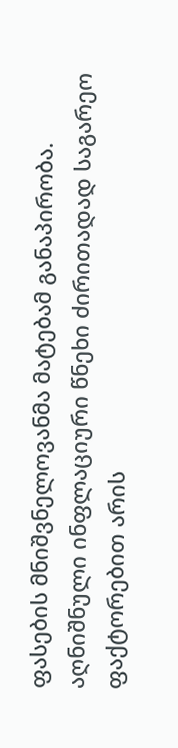ფასების მნიშვნელოვანმა მატებამ განაპირობა. აღნიშნული ინფლაციური წნეხი ძირითადად საგარეო ფაქტორებით არის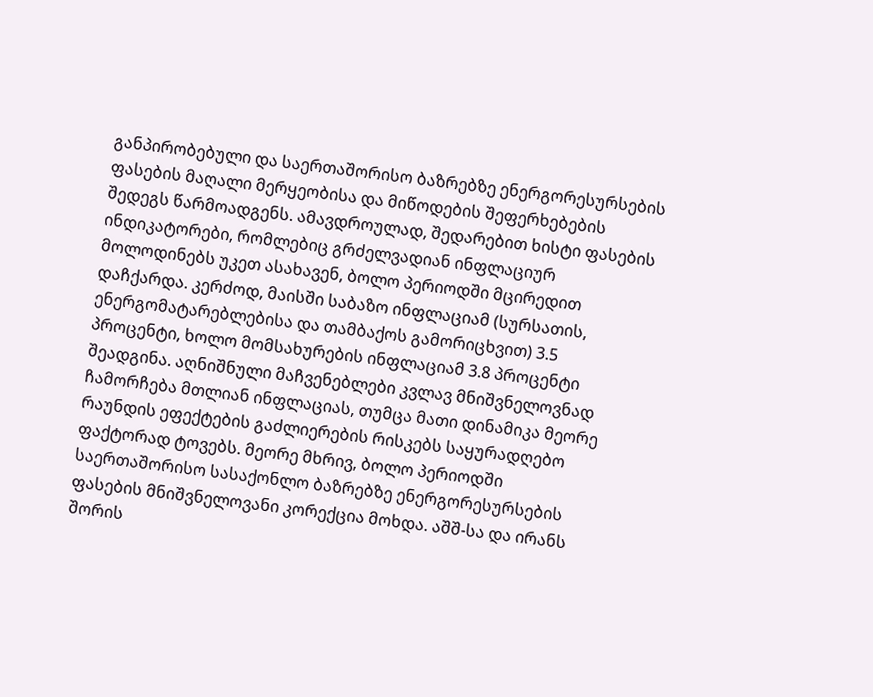განპირობებული და საერთაშორისო ბაზრებზე ენერგორესურსების ფასების მაღალი მერყეობისა და მიწოდების შეფერხებების შედეგს წარმოადგენს. ამავდროულად, შედარებით ხისტი ფასების ინდიკატორები, რომლებიც გრძელვადიან ინფლაციურ მოლოდინებს უკეთ ასახავენ, ბოლო პერიოდში მცირედით დაჩქარდა. კერძოდ, მაისში საბაზო ინფლაციამ (სურსათის, ენერგომატარებლებისა და თამბაქოს გამორიცხვით) 3.5 პროცენტი, ხოლო მომსახურების ინფლაციამ 3.8 პროცენტი შეადგინა. აღნიშნული მაჩვენებლები კვლავ მნიშვნელოვნად ჩამორჩება მთლიან ინფლაციას, თუმცა მათი დინამიკა მეორე რაუნდის ეფექტების გაძლიერების რისკებს საყურადღებო ფაქტორად ტოვებს. მეორე მხრივ, ბოლო პერიოდში საერთაშორისო სასაქონლო ბაზრებზე ენერგორესურსების ფასების მნიშვნელოვანი კორექცია მოხდა. აშშ-სა და ირანს შორის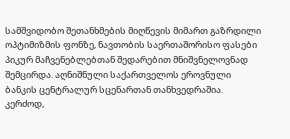სამშვიდობო შეთანხმების მიღწევის მიმართ გაზრდილი ოპტიმიზმის ფონზე, ნავთობის საერთაშორისო ფასები პიკურ მაჩვენებლებთან შედარებით მნიშვნელოვნად შემცირდა. აღნიშნული საქართველოს ეროვნული ბანკის ცენტრალურ სცენართან თანხვედრაშია. კერძოდ,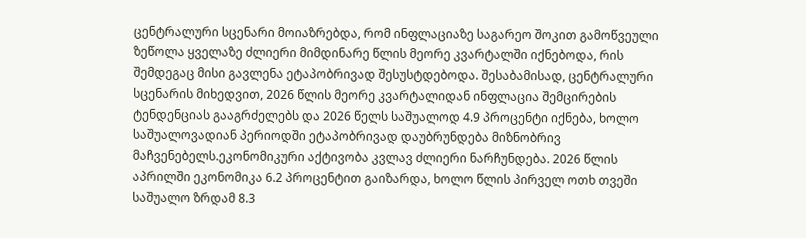ცენტრალური სცენარი მოიაზრებდა, რომ ინფლაციაზე საგარეო შოკით გამოწვეული ზეწოლა ყველაზე ძლიერი მიმდინარე წლის მეორე კვარტალში იქნებოდა, რის შემდეგაც მისი გავლენა ეტაპობრივად შესუსტდებოდა. შესაბამისად, ცენტრალური სცენარის მიხედვით, 2026 წლის მეორე კვარტალიდან ინფლაცია შემცირების ტენდენციას გააგრძელებს და 2026 წელს საშუალოდ 4.9 პროცენტი იქნება, ხოლო საშუალოვადიან პერიოდში ეტაპობრივად დაუბრუნდება მიზნობრივ მაჩვენებელს.ეკონომიკური აქტივობა კვლავ ძლიერი ნარჩუნდება. 2026 წლის აპრილში ეკონომიკა 6.2 პროცენტით გაიზარდა, ხოლო წლის პირველ ოთხ თვეში საშუალო ზრდამ 8.3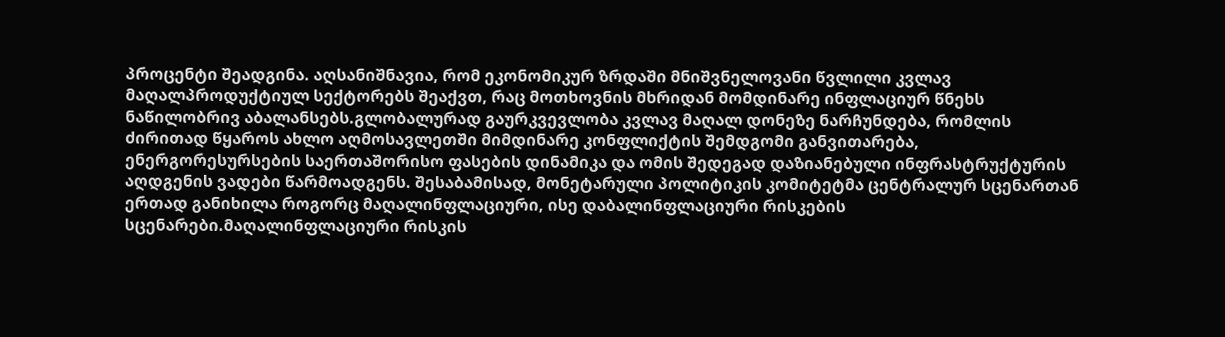პროცენტი შეადგინა. აღსანიშნავია, რომ ეკონომიკურ ზრდაში მნიშვნელოვანი წვლილი კვლავ მაღალპროდუქტიულ სექტორებს შეაქვთ, რაც მოთხოვნის მხრიდან მომდინარე ინფლაციურ წნეხს ნაწილობრივ აბალანსებს.გლობალურად გაურკვევლობა კვლავ მაღალ დონეზე ნარჩუნდება, რომლის ძირითად წყაროს ახლო აღმოსავლეთში მიმდინარე კონფლიქტის შემდგომი განვითარება, ენერგორესურსების საერთაშორისო ფასების დინამიკა და ომის შედეგად დაზიანებული ინფრასტრუქტურის აღდგენის ვადები წარმოადგენს. შესაბამისად, მონეტარული პოლიტიკის კომიტეტმა ცენტრალურ სცენართან ერთად განიხილა როგორც მაღალინფლაციური, ისე დაბალინფლაციური რისკების სცენარები.მაღალინფლაციური რისკის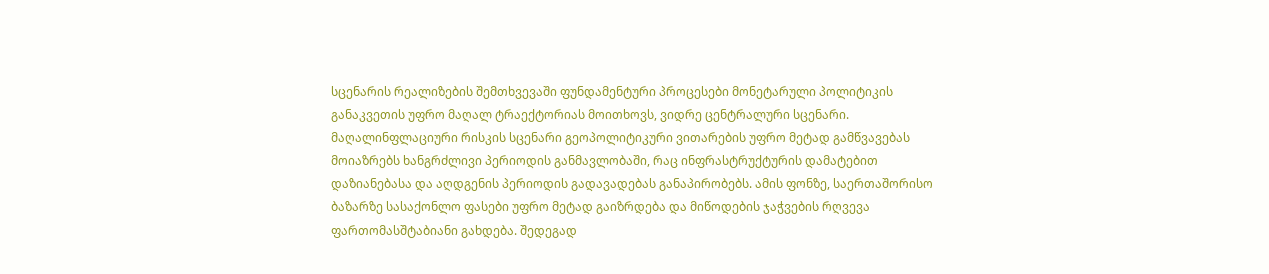სცენარის რეალიზების შემთხვევაში ფუნდამენტური პროცესები მონეტარული პოლიტიკის განაკვეთის უფრო მაღალ ტრაექტორიას მოითხოვს, ვიდრე ცენტრალური სცენარი. მაღალინფლაციური რისკის სცენარი გეოპოლიტიკური ვითარების უფრო მეტად გამწვავებას მოიაზრებს ხანგრძლივი პერიოდის განმავლობაში, რაც ინფრასტრუქტურის დამატებით დაზიანებასა და აღდგენის პერიოდის გადავადებას განაპირობებს. ამის ფონზე, საერთაშორისო ბაზარზე სასაქონლო ფასები უფრო მეტად გაიზრდება და მიწოდების ჯაჭვების რღვევა ფართომასშტაბიანი გახდება. შედეგად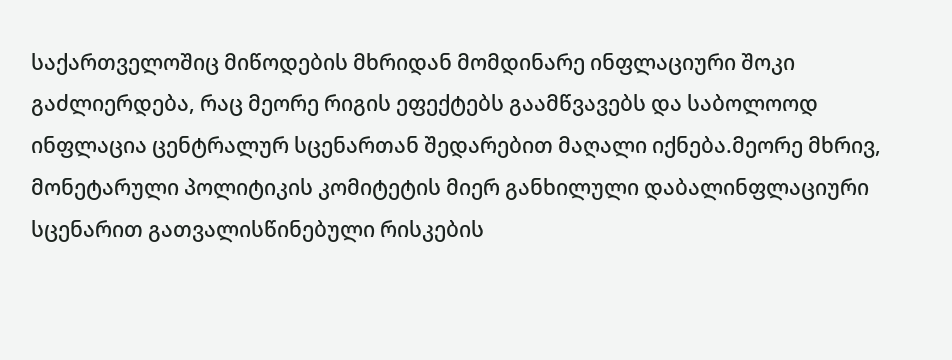საქართველოშიც მიწოდების მხრიდან მომდინარე ინფლაციური შოკი გაძლიერდება, რაც მეორე რიგის ეფექტებს გაამწვავებს და საბოლოოდ ინფლაცია ცენტრალურ სცენართან შედარებით მაღალი იქნება.მეორე მხრივ, მონეტარული პოლიტიკის კომიტეტის მიერ განხილული დაბალინფლაციური სცენარით გათვალისწინებული რისკების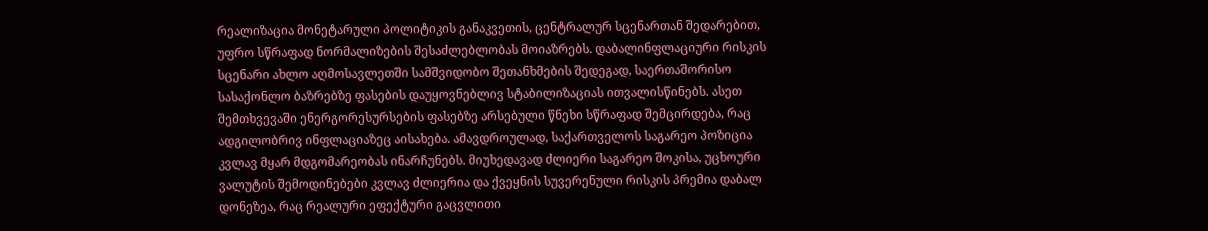რეალიზაცია მონეტარული პოლიტიკის განაკვეთის, ცენტრალურ სცენართან შედარებით, უფრო სწრაფად ნორმალიზების შესაძლებლობას მოიაზრებს. დაბალინფლაციური რისკის სცენარი ახლო აღმოსავლეთში სამშვიდობო შეთანხმების შედეგად, საერთაშორისო სასაქონლო ბაზრებზე ფასების დაუყოვნებლივ სტაბილიზაციას ითვალისწინებს. ასეთ შემთხვევაში ენერგორესურსების ფასებზე არსებული წნეხი სწრაფად შემცირდება, რაც ადგილობრივ ინფლაციაზეც აისახება. ამავდროულად, საქართველოს საგარეო პოზიცია კვლავ მყარ მდგომარეობას ინარჩუნებს. მიუხედავად ძლიერი საგარეო შოკისა, უცხოური ვალუტის შემოდინებები კვლავ ძლიერია და ქვეყნის სუვერენული რისკის პრემია დაბალ დონეზეა, რაც რეალური ეფექტური გაცვლითი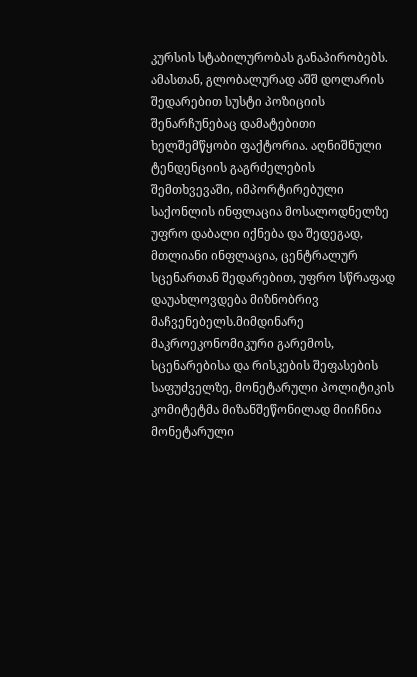კურსის სტაბილურობას განაპირობებს. ამასთან, გლობალურად აშშ დოლარის შედარებით სუსტი პოზიციის შენარჩუნებაც დამატებითი ხელშემწყობი ფაქტორია. აღნიშნული ტენდენციის გაგრძელების შემთხვევაში, იმპორტირებული საქონლის ინფლაცია მოსალოდნელზე უფრო დაბალი იქნება და შედეგად, მთლიანი ინფლაცია, ცენტრალურ სცენართან შედარებით, უფრო სწრაფად დაუახლოვდება მიზნობრივ მაჩვენებელს.მიმდინარე მაკროეკონომიკური გარემოს, სცენარებისა და რისკების შეფასების საფუძველზე, მონეტარული პოლიტიკის კომიტეტმა მიზანშეწონილად მიიჩნია მონეტარული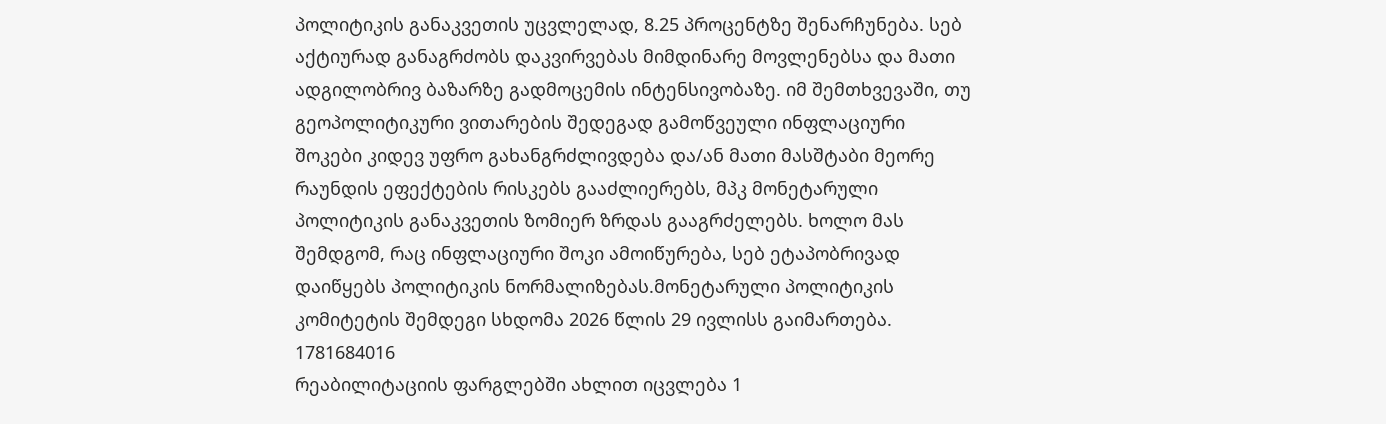პოლიტიკის განაკვეთის უცვლელად, 8.25 პროცენტზე შენარჩუნება. სებ აქტიურად განაგრძობს დაკვირვებას მიმდინარე მოვლენებსა და მათი ადგილობრივ ბაზარზე გადმოცემის ინტენსივობაზე. იმ შემთხვევაში, თუ გეოპოლიტიკური ვითარების შედეგად გამოწვეული ინფლაციური შოკები კიდევ უფრო გახანგრძლივდება და/ან მათი მასშტაბი მეორე რაუნდის ეფექტების რისკებს გააძლიერებს, მპკ მონეტარული პოლიტიკის განაკვეთის ზომიერ ზრდას გააგრძელებს. ხოლო მას შემდგომ, რაც ინფლაციური შოკი ამოიწურება, სებ ეტაპობრივად დაიწყებს პოლიტიკის ნორმალიზებას.მონეტარული პოლიტიკის კომიტეტის შემდეგი სხდომა 2026 წლის 29 ივლისს გაიმართება.
1781684016
რეაბილიტაციის ფარგლებში ახლით იცვლება 1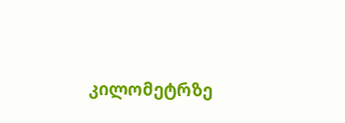კილომეტრზე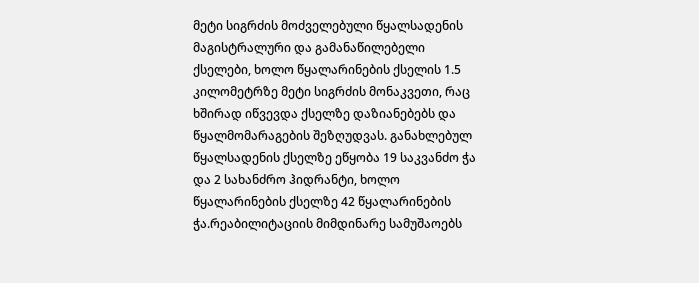მეტი სიგრძის მოძველებული წყალსადენის მაგისტრალური და გამანაწილებელი ქსელები, ხოლო წყალარინების ქსელის 1.5 კილომეტრზე მეტი სიგრძის მონაკვეთი, რაც ხშირად იწვევდა ქსელზე დაზიანებებს და წყალმომარაგების შეზღუდვას. განახლებულ წყალსადენის ქსელზე ეწყობა 19 საკვანძო ჭა და 2 სახანძრო ჰიდრანტი, ხოლო წყალარინების ქსელზე 42 წყალარინების ჭა.რეაბილიტაციის მიმდინარე სამუშაოებს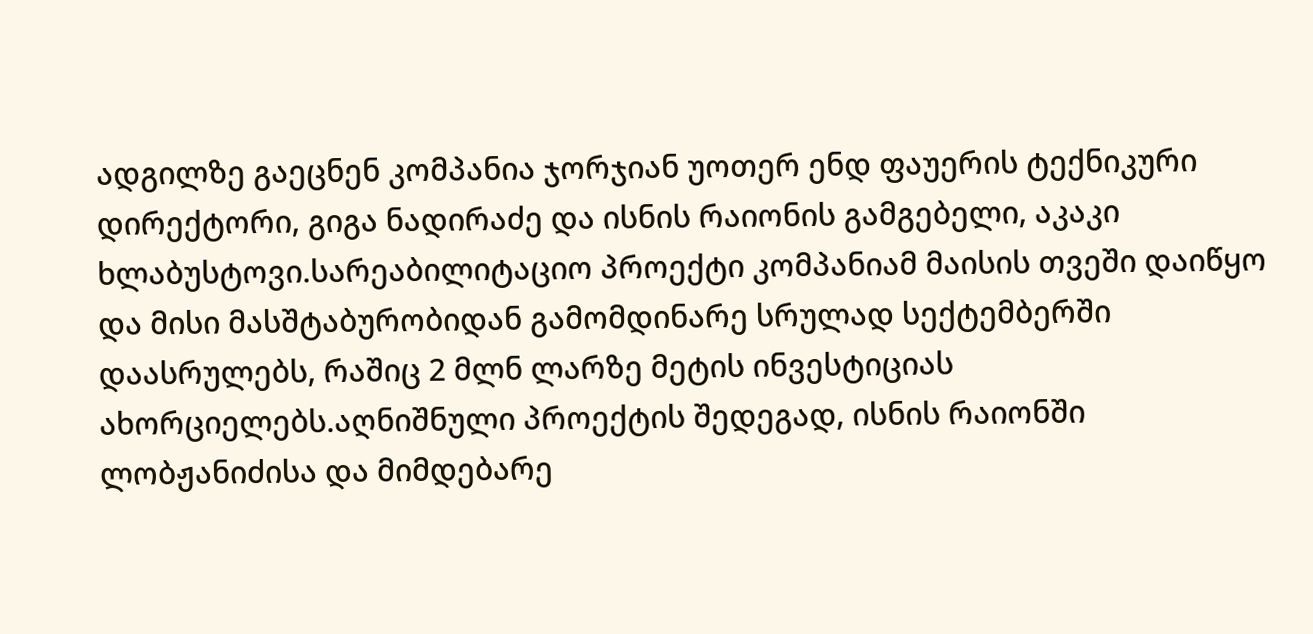ადგილზე გაეცნენ კომპანია ჯორჯიან უოთერ ენდ ფაუერის ტექნიკური დირექტორი, გიგა ნადირაძე და ისნის რაიონის გამგებელი, აკაკი ხლაბუსტოვი.სარეაბილიტაციო პროექტი კომპანიამ მაისის თვეში დაიწყო და მისი მასშტაბურობიდან გამომდინარე სრულად სექტემბერში დაასრულებს, რაშიც 2 მლნ ლარზე მეტის ინვესტიციას ახორციელებს.აღნიშნული პროექტის შედეგად, ისნის რაიონში ლობჟანიძისა და მიმდებარე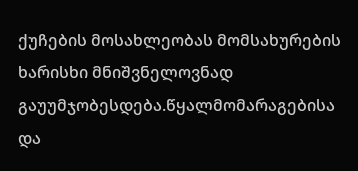ქუჩების მოსახლეობას მომსახურების ხარისხი მნიშვნელოვნად გაუუმჯობესდება.წყალმომარაგებისა და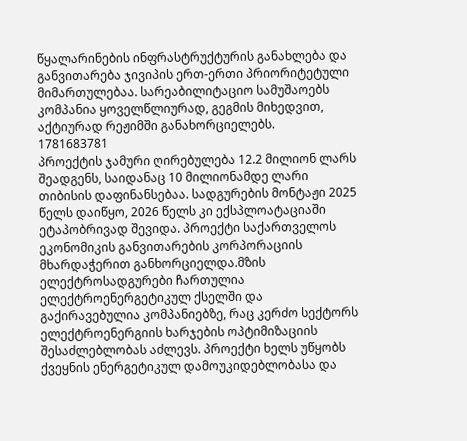წყალარინების ინფრასტრუქტურის განახლება და განვითარება ჯივიპის ერთ-ერთი პრიორიტეტული მიმართულებაა. სარეაბილიტაციო სამუშაოებს კომპანია ყოველწლიურად, გეგმის მიხედვით, აქტიურად რეჟიმში განახორციელებს.
1781683781
პროექტის ჯამური ღირებულება 12.2 მილიონ ლარს შეადგენს, საიდანაც 10 მილიონამდე ლარი თიბისის დაფინანსებაა. სადგურების მონტაჟი 2025 წელს დაიწყო, 2026 წელს კი ექსპლოატაციაში ეტაპობრივად შევიდა. პროექტი საქართველოს ეკონომიკის განვითარების კორპორაციის მხარდაჭერით განხორციელდა.მზის ელექტროსადგურები ჩართულია ელექტროენერგეტიკულ ქსელში და გაქირავებულია კომპანიებზე, რაც კერძო სექტორს ელექტროენერგიის ხარჯების ოპტიმიზაციის შესაძლებლობას აძლევს. პროექტი ხელს უწყობს ქვეყნის ენერგეტიკულ დამოუკიდებლობასა და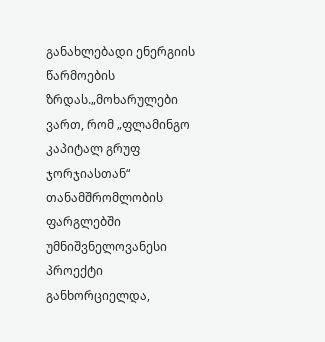განახლებადი ენერგიის წარმოების ზრდას.„მოხარულები ვართ, რომ „ფლამინგო კაპიტალ გრუფ ჯორჯიასთან“ თანამშრომლობის ფარგლებში უმნიშვნელოვანესი პროექტი განხორციელდა,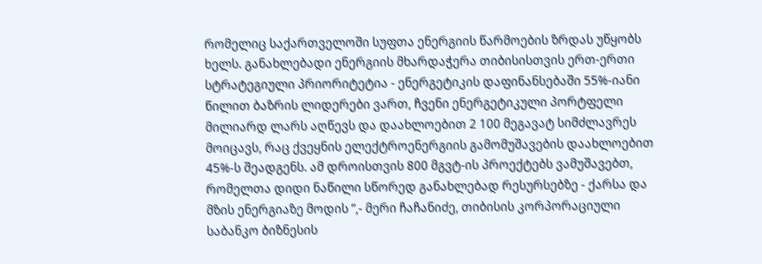რომელიც საქართველოში სუფთა ენერგიის წარმოების ზრდას უწყობს ხელს. განახლებადი ენერგიის მხარდაჭერა თიბისისთვის ერთ-ერთი სტრატეგიული პრიორიტეტია - ენერგეტიკის დაფინანსებაში 55%-იანი წილით ბაზრის ლიდერები ვართ, ჩვენი ენერგეტიკული პორტფელი მილიარდ ლარს აღწევს და დაახლოებით 2 100 მეგავატ სიმძლავრეს მოიცავს, რაც ქვეყნის ელექტროენერგიის გამომუშავების დაახლოებით 45%-ს შეადგენს. ამ დროისთვის 800 მგვტ-ის პროექტებს ვამუშავებთ, რომელთა დიდი ნაწილი სწორედ განახლებად რესურსებზე - ქარსა და მზის ენერგიაზე მოდის ”,- მერი ჩაჩანიძე, თიბისის კორპორაციული საბანკო ბიზნესის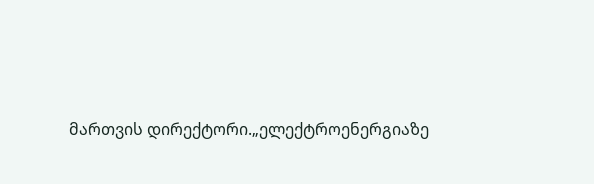მართვის დირექტორი.„ელექტროენერგიაზე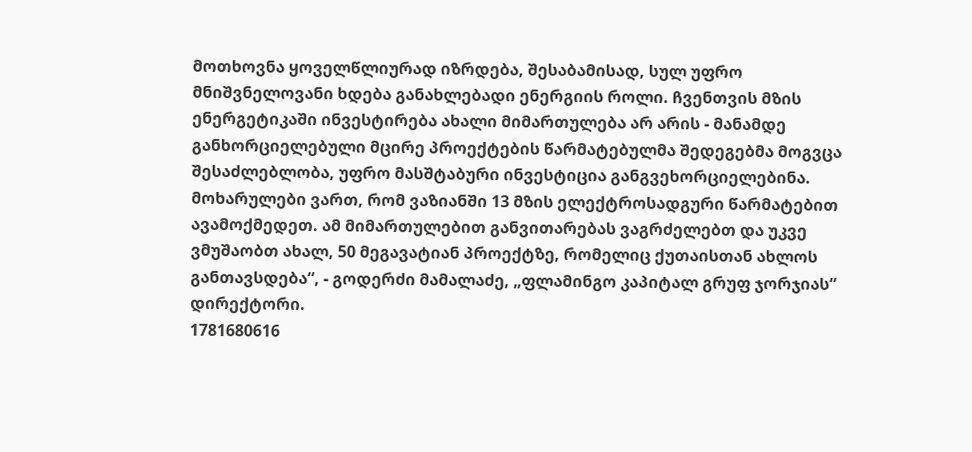მოთხოვნა ყოველწლიურად იზრდება, შესაბამისად, სულ უფრო მნიშვნელოვანი ხდება განახლებადი ენერგიის როლი. ჩვენთვის მზის ენერგეტიკაში ინვესტირება ახალი მიმართულება არ არის - მანამდე განხორციელებული მცირე პროექტების წარმატებულმა შედეგებმა მოგვცა შესაძლებლობა, უფრო მასშტაბური ინვესტიცია განგვეხორციელებინა. მოხარულები ვართ, რომ ვაზიანში 13 მზის ელექტროსადგური წარმატებით ავამოქმედეთ. ამ მიმართულებით განვითარებას ვაგრძელებთ და უკვე ვმუშაობთ ახალ, 50 მეგავატიან პროექტზე, რომელიც ქუთაისთან ახლოს განთავსდება“, - გოდერძი მამალაძე, „ფლამინგო კაპიტალ გრუფ ჯორჯიას“ დირექტორი.
1781680616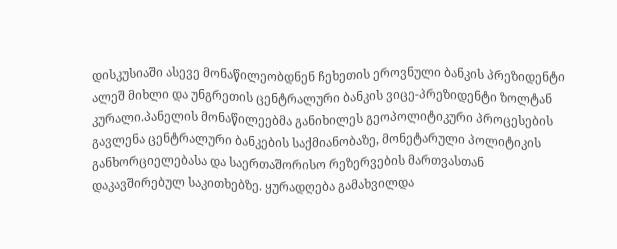დისკუსიაში ასევე მონაწილეობდნენ ჩეხეთის ეროვნული ბანკის პრეზიდენტი ალეშ მიხლი და უნგრეთის ცენტრალური ბანკის ვიცე-პრეზიდენტი ზოლტან კურალი.პანელის მონაწილეებმა განიხილეს გეოპოლიტიკური პროცესების გავლენა ცენტრალური ბანკების საქმიანობაზე, მონეტარული პოლიტიკის განხორციელებასა და საერთაშორისო რეზერვების მართვასთან დაკავშირებულ საკითხებზე. ყურადღება გამახვილდა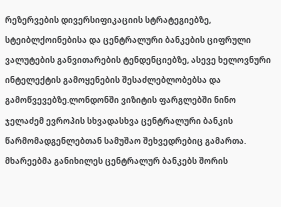რეზერვების დივერსიფიკაციის სტრატეგიებზე, სტეიბლქოინებისა და ცენტრალური ბანკების ციფრული ვალუტების განვითარების ტენდენციებზე, ასევე ხელოვნური ინტელექტის გამოყენების შესაძლებლობებსა და გამოწვევებზე.ლონდონში ვიზიტის ფარგლებში ნინო ჯელაძემ ევროპის სხვადასხვა ცენტრალური ბანკის წარმომადგენლებთან სამუშაო შეხვედრებიც გამართა. მხარეებმა განიხილეს ცენტრალურ ბანკებს შორის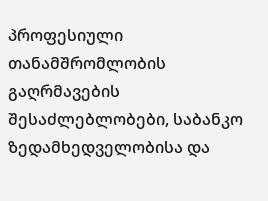პროფესიული თანამშრომლობის გაღრმავების შესაძლებლობები, საბანკო ზედამხედველობისა და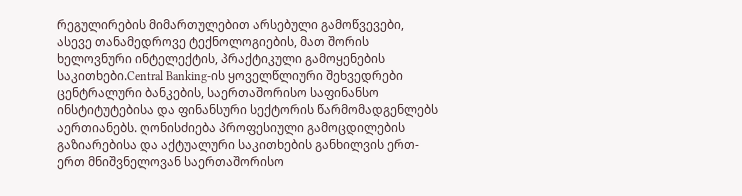რეგულირების მიმართულებით არსებული გამოწვევები, ასევე თანამედროვე ტექნოლოგიების, მათ შორის ხელოვნური ინტელექტის, პრაქტიკული გამოყენების საკითხები.Central Banking-ის ყოველწლიური შეხვედრები ცენტრალური ბანკების, საერთაშორისო საფინანსო ინსტიტუტებისა და ფინანსური სექტორის წარმომადგენლებს აერთიანებს. ღონისძიება პროფესიული გამოცდილების გაზიარებისა და აქტუალური საკითხების განხილვის ერთ-ერთ მნიშვნელოვან საერთაშორისო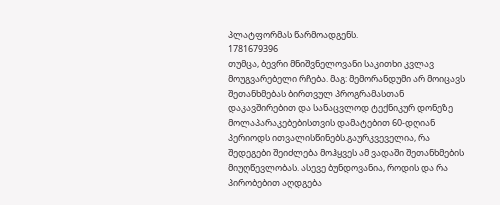პლატფორმას წარმოადგენს.
1781679396
თუმცა, ბევრი მნიშვნელოვანი საკითხი კვლავ მოუგვარებელი რჩება. მაგ: მემორანდუმი არ მოიცავს შეთანხმებას ბირთვულ პროგრამასთან დაკავშირებით და სანაცვლოდ ტექნიკურ დონეზე მოლაპარაკებებისთვის დამატებით 60-დღიან პერიოდს ითვალისწინებს.გაურკვეველია, რა შედეგები შეიძლება მოჰყვეს ამ ვადაში შეთანხმების მიუღწევლობას. ასევე ბუნდოვანია, როდის და რა პირობებით აღდგება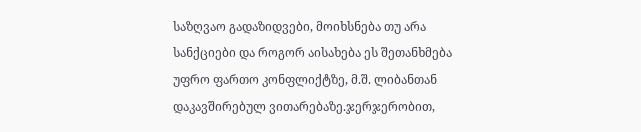საზღვაო გადაზიდვები, მოიხსნება თუ არა სანქციები და როგორ აისახება ეს შეთანხმება უფრო ფართო კონფლიქტზე, მ.შ. ლიბანთან დაკავშირებულ ვითარებაზე.ჯერჯერობით,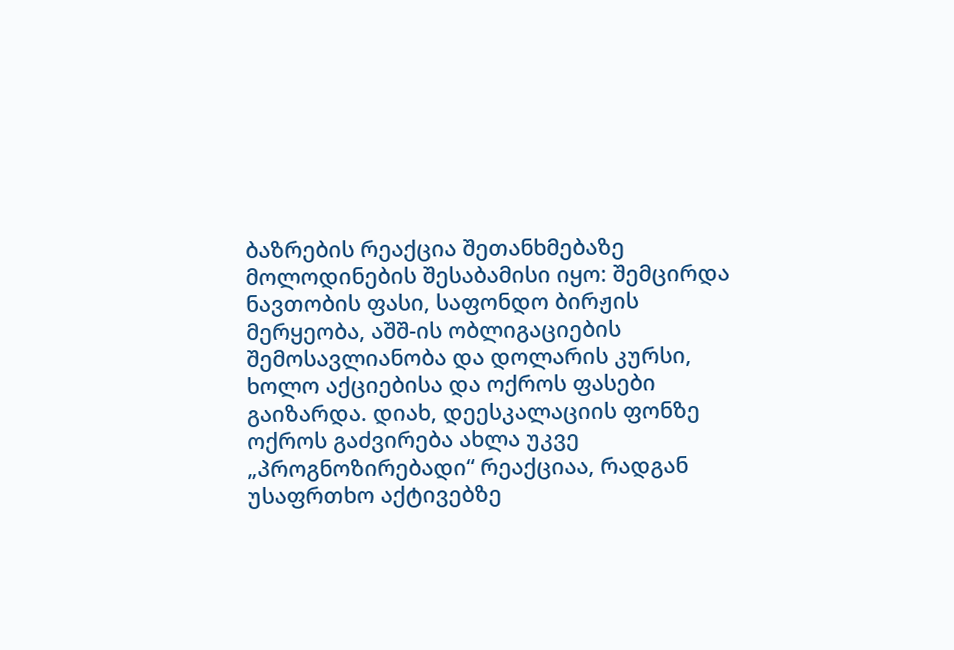ბაზრების რეაქცია შეთანხმებაზე მოლოდინების შესაბამისი იყო: შემცირდა ნავთობის ფასი, საფონდო ბირჟის მერყეობა, აშშ-ის ობლიგაციების შემოსავლიანობა და დოლარის კურსი, ხოლო აქციებისა და ოქროს ფასები გაიზარდა. დიახ, დეესკალაციის ფონზე ოქროს გაძვირება ახლა უკვე „პროგნოზირებადი“ რეაქციაა, რადგან უსაფრთხო აქტივებზე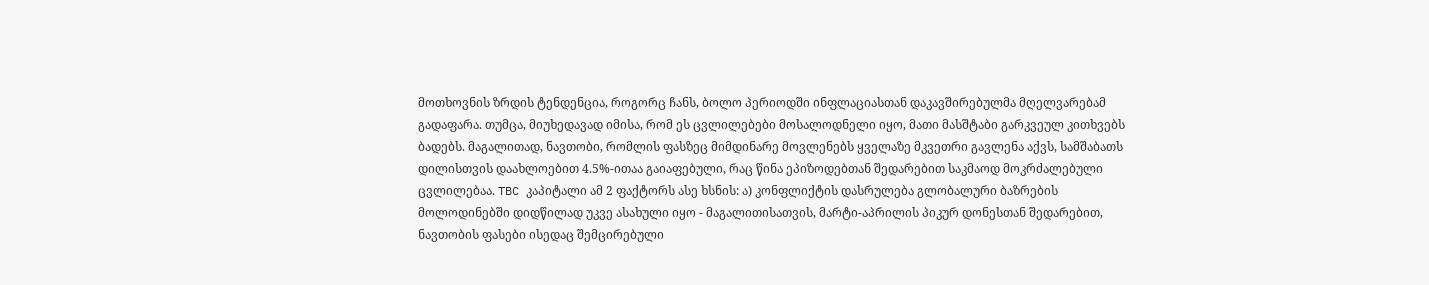მოთხოვნის ზრდის ტენდენცია, როგორც ჩანს, ბოლო პერიოდში ინფლაციასთან დაკავშირებულმა მღელვარებამ გადაფარა. თუმცა, მიუხედავად იმისა, რომ ეს ცვლილებები მოსალოდნელი იყო, მათი მასშტაბი გარკვეულ კითხვებს ბადებს. მაგალითად, ნავთობი, რომლის ფასზეც მიმდინარე მოვლენებს ყველაზე მკვეთრი გავლენა აქვს, სამშაბათს დილისთვის დაახლოებით 4.5%-ითაა გაიაფებული, რაც წინა ეპიზოდებთან შედარებით საკმაოდ მოკრძალებული ცვლილებაა. TBC კაპიტალი ამ 2 ფაქტორს ასე ხსნის: ა) კონფლიქტის დასრულება გლობალური ბაზრების მოლოდინებში დიდწილად უკვე ასახული იყო - მაგალითისათვის, მარტი-აპრილის პიკურ დონესთან შედარებით, ნავთობის ფასები ისედაც შემცირებული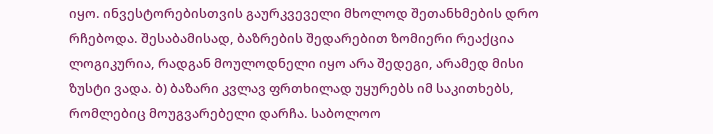იყო. ინვესტორებისთვის გაურკვეველი მხოლოდ შეთანხმების დრო რჩებოდა. შესაბამისად, ბაზრების შედარებით ზომიერი რეაქცია ლოგიკურია, რადგან მოულოდნელი იყო არა შედეგი, არამედ მისი ზუსტი ვადა. ბ) ბაზარი კვლავ ფრთხილად უყურებს იმ საკითხებს, რომლებიც მოუგვარებელი დარჩა. საბოლოო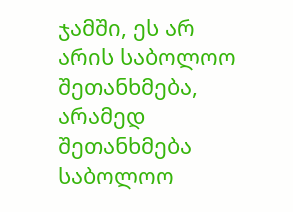ჯამში, ეს არ არის საბოლოო შეთანხმება, არამედ შეთანხმება საბოლოო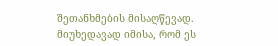შეთანხმების მისაღწევად. მიუხედავად იმისა, რომ ეს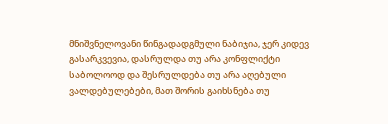მნიშვნელოვანი წინგადადგმული ნაბიჯია, ჯერ კიდევ გასარკვევია, დასრულდა თუ არა კონფლიქტი საბოლოოდ და შესრულდება თუ არა აღებული ვალდებულებები, მათ შორის გაიხსნება თუ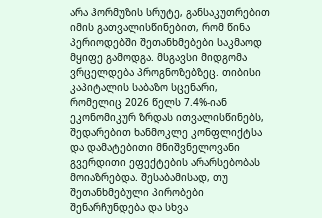არა ჰორმუზის სრუტე, განსაკუთრებით იმის გათვალისწინებით, რომ წინა პერიოდებში შეთანხმებები საკმაოდ მყიფე გამოდგა. მსგავსი მიდგომა ვრცელდება პროგნოზებზეც. თიბისი კაპიტალის საბაზო სცენარი, რომელიც 2026 წელს 7.4%-იან ეკონომიკურ ზრდას ითვალისწინებს, შედარებით ხანმოკლე კონფლიქტსა და დამატებითი მნიშვნელოვანი გვერდითი ეფექტების არარსებობას მოიაზრებდა. შესაბამისად, თუ შეთანხმებული პირობები შენარჩუნდება და სხვა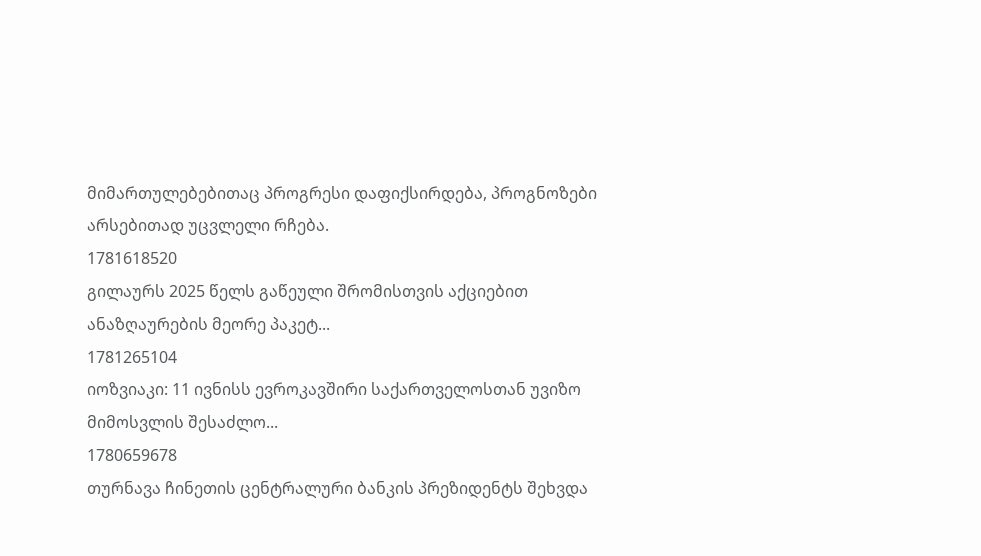მიმართულებებითაც პროგრესი დაფიქსირდება, პროგნოზები არსებითად უცვლელი რჩება.
1781618520
გილაურს 2025 წელს გაწეული შრომისთვის აქციებით ანაზღაურების მეორე პაკეტ...
1781265104
იოზვიაკი: 11 ივნისს ევროკავშირი საქართველოსთან უვიზო მიმოსვლის შესაძლო...
1780659678
თურნავა ჩინეთის ცენტრალური ბანკის პრეზიდენტს შეხვდა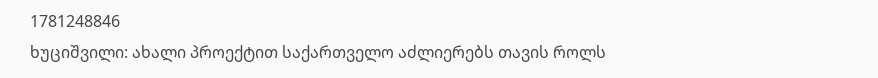1781248846
ხუციშვილი: ახალი პროექტით საქართველო აძლიერებს თავის როლს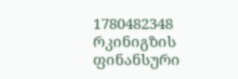1780482348
რკინიგზის ფინანსური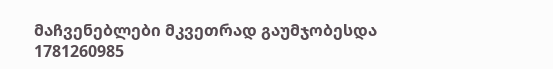მაჩვენებლები მკვეთრად გაუმჯობესდა
1781260985